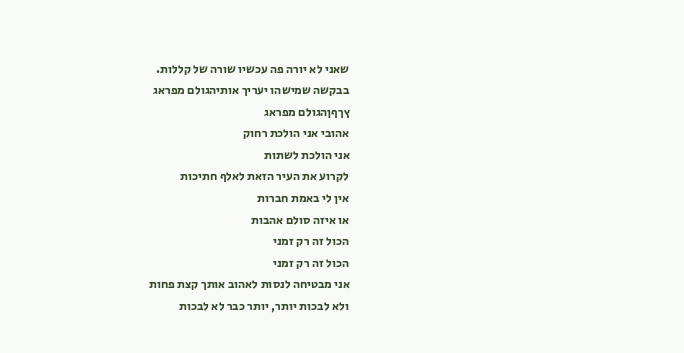שאני לא יורה פה עכשיו שורה של קללות.
בבקשה שמישהו יעריך אותיהגולם מפראג
ץךףןהגולם מפראג
אהובי אני הולכת רחוק
אני הולכת לשתות
לקרוע את העיר הזאת לאלף חתיכות
אין לי באמת חברות
או איזה סולם אהבות
הכול זה רק זמני
הכול זה רק זמני
אני מבטיחה לנסות לאהוב אותך קצת פחות
ולא לבכות יותר, יותר כבר לא לבכות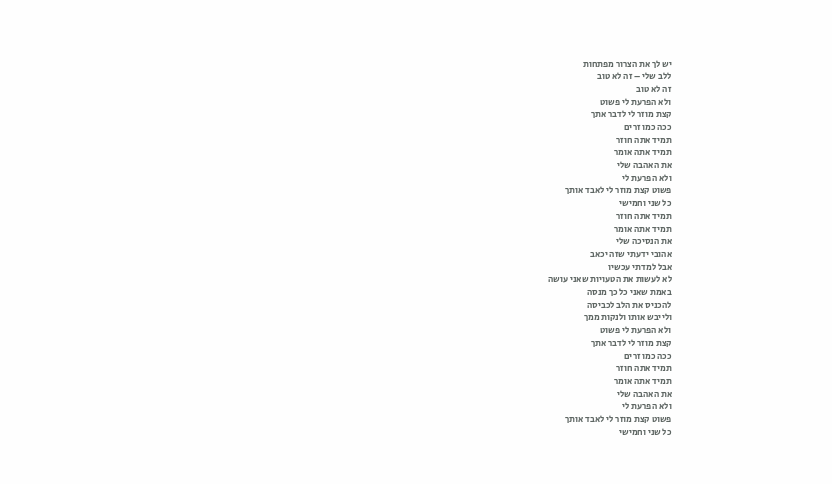יש לך את הצרור מפתחות
ללב שלי – זה לא טוב
זה לא טוב
ולא הפרעת לי פשוט
קצת מוזר לי לדבר אתך
ככה כמו זרים
תמיד אתה חוזר
תמיד אתה אומר
את האהבה שלי
ולא הפרעת לי
פשוט קצת מוזר לי לאבד אותך
כל שני וחמישי
תמיד אתה חוזר
תמיד אתה אומר
את הנסיכה שלי
אהובי ידעתי שזה יכאב
אבל למדתי עכשיו
לא לעשות את הטעויות שאני עושה
באמת שאני כל כך מנסה
להכניס את הלב לכביסה
ולייבש אותו ולנקות ממך
ולא הפרעת לי פשוט
קצת מוזר לי לדבר אתך
ככה כמו זרים
תמיד אתה חוזר
תמיד אתה אומר
את האהבה שלי
ולא הפרעת לי
פשוט קצת מוזר לי לאבד אותך
כל שני וחמישי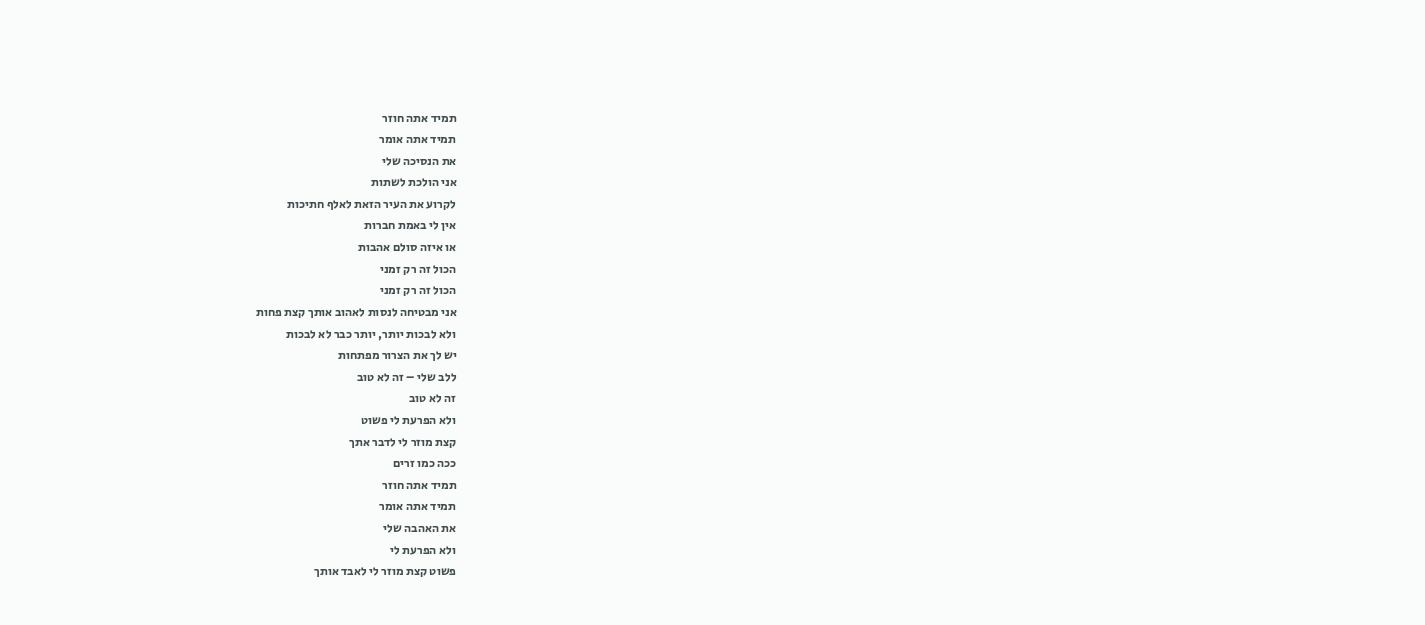תמיד אתה חוזר
תמיד אתה אומר
את הנסיכה שלי
אני הולכת לשתות
לקרוע את העיר הזאת לאלף חתיכות
אין לי באמת חברות
או איזה סולם אהבות
הכול זה רק זמני
הכול זה רק זמני
אני מבטיחה לנסות לאהוב אותך קצת פחות
ולא לבכות יותר, יותר כבר לא לבכות
יש לך את הצרור מפתחות
ללב שלי – זה לא טוב
זה לא טוב
ולא הפרעת לי פשוט
קצת מוזר לי לדבר אתך
ככה כמו זרים
תמיד אתה חוזר
תמיד אתה אומר
את האהבה שלי
ולא הפרעת לי
פשוט קצת מוזר לי לאבד אותך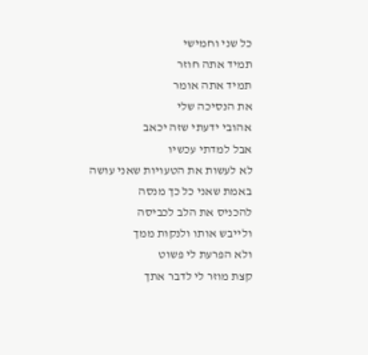כל שני וחמישי
תמיד אתה חוזר
תמיד אתה אומר
את הנסיכה שלי
אהובי ידעתי שזה יכאב
אבל למדתי עכשיו
לא לעשות את הטעויות שאני עושה
באמת שאני כל כך מנסה
להכניס את הלב לכביסה
ולייבש אותו ולנקות ממך
ולא הפרעת לי פשוט
קצת מוזר לי לדבר אתך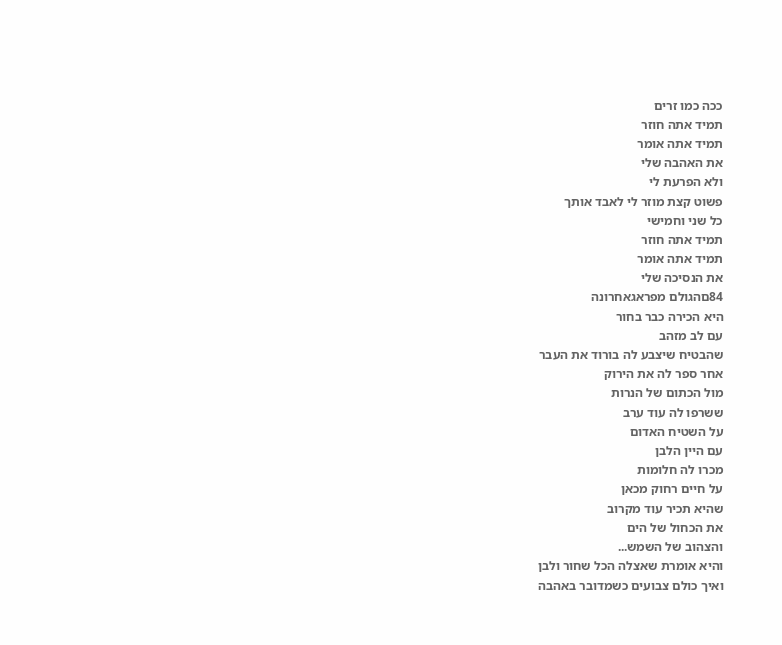ככה כמו זרים
תמיד אתה חוזר
תמיד אתה אומר
את האהבה שלי
ולא הפרעת לי
פשוט קצת מוזר לי לאבד אותך
כל שני וחמישי
תמיד אתה חוזר
תמיד אתה אומר
את הנסיכה שלי
84םהגולם מפראגאחרונה
היא הכירה כבר בחור
עם לב מזהב
שהבטיח שיצבע לה בורוד את העבר
אחר ספר לה את הירוק
מול הכתום של הנרות
ששרפו לה עוד ערב
על השטיח האדום
עם היין הלבן
מכרו לה חלומות
על חיים רחוק מכאן
שהיא תכיר עוד מקרוב
את הכחול של הים
והצהוב של השמש...
והיא אומרת שאצלה הכל שחור ולבן
ואיך כולם צבועים כשמדובר באהבה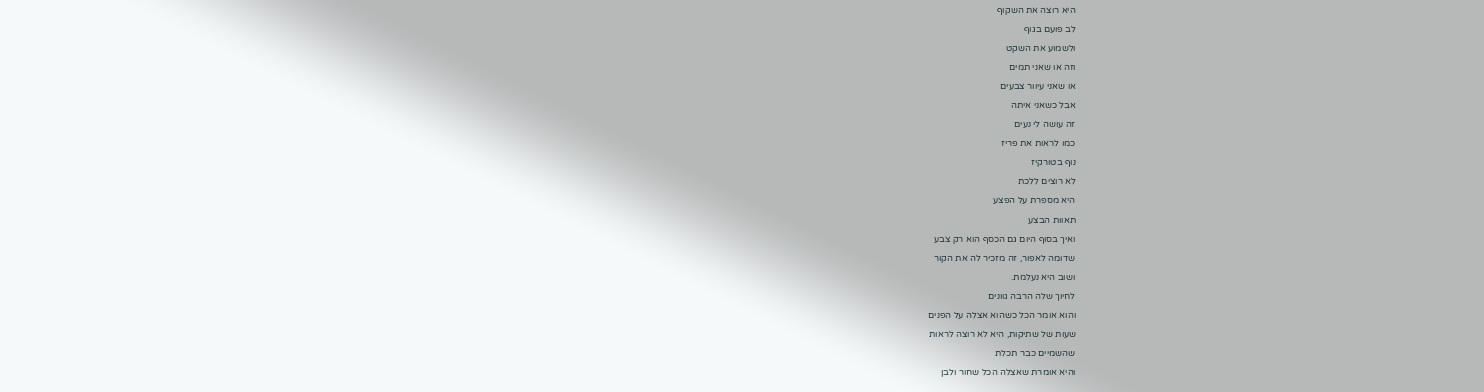היא רוצה את השקוף
לב פועם בגוף
ולשמוע את השקט
וזה או שאני תמים
או שאני עיוור צבעים
אבל כשאני איתה
זה עושה לי נעים
כמו לראות את פריז
נוף בטורקיז
לא רוצים ללכת
היא מספרת על הפצע
תאוות הבצע
ואיך בסוף היום גם הכסף הוא רק צבע
שדומה לאפור, זה מזכיר לה את הקור
ושוב היא נעלמת.
לחיוך שלה הרבה גוונים
והוא אומר הכל כשהוא אצלה על הפנים
שעות של שתיקות, היא לא רוצה לראות
שהשמיים כבר תכלת
והיא אומרת שאצלה הכל שחור ולבן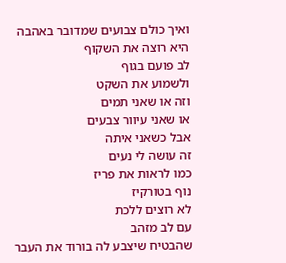ואיך כולם צבועים שמדובר באהבה
היא רוצה את השקוף
לב פועם בגוף
ולשמוע את השקט
וזה או שאני תמים
או שאני עיוור צבעים
אבל כשאני איתה
זה עושה לי נעים
כמו לראות את פריז
נוף בטורקיז
לא רוצים ללכת
עם לב מזהב
שהבטיח שיצבע לה בורוד את העבר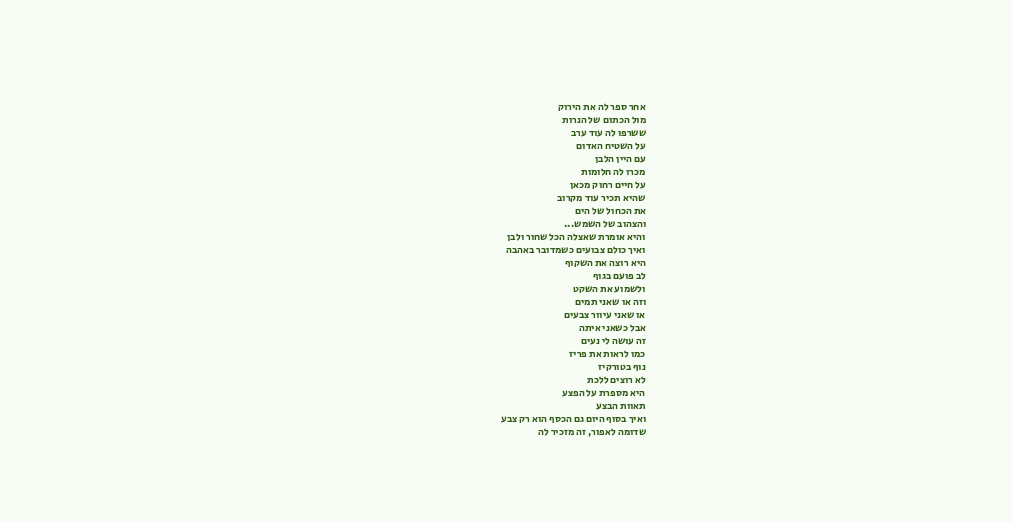אחר ספר לה את הירוק
מול הכתום של הנרות
ששרפו לה עוד ערב
על השטיח האדום
עם היין הלבן
מכרו לה חלומות
על חיים רחוק מכאן
שהיא תכיר עוד מקרוב
את הכחול של הים
והצהוב של השמש...
והיא אומרת שאצלה הכל שחור ולבן
ואיך כולם צבועים כשמדובר באהבה
היא רוצה את השקוף
לב פועם בגוף
ולשמוע את השקט
וזה או שאני תמים
או שאני עיוור צבעים
אבל כשאני איתה
זה עושה לי נעים
כמו לראות את פריז
נוף בטורקיז
לא רוצים ללכת
היא מספרת על הפצע
תאוות הבצע
ואיך בסוף היום גם הכסף הוא רק צבע
שדומה לאפור, זה מזכיר לה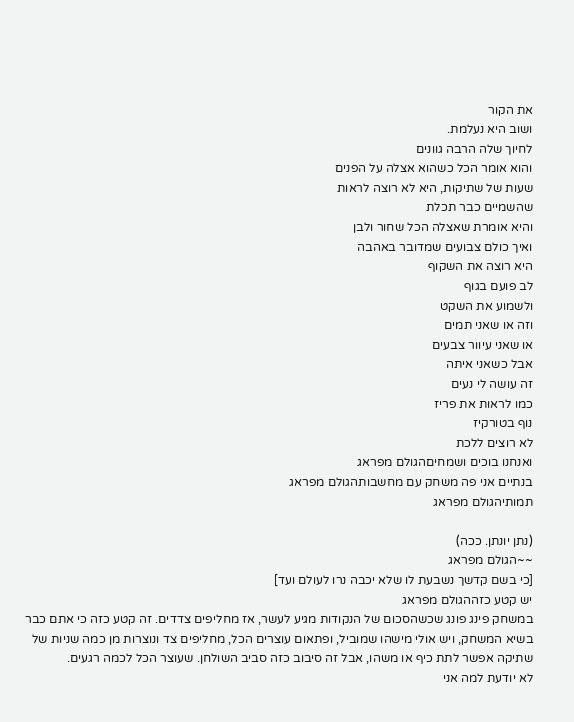את הקור
ושוב היא נעלמת.
לחיוך שלה הרבה גוונים
והוא אומר הכל כשהוא אצלה על הפנים
שעות של שתיקות, היא לא רוצה לראות
שהשמיים כבר תכלת
והיא אומרת שאצלה הכל שחור ולבן
ואיך כולם צבועים שמדובר באהבה
היא רוצה את השקוף
לב פועם בגוף
ולשמוע את השקט
וזה או שאני תמים
או שאני עיוור צבעים
אבל כשאני איתה
זה עושה לי נעים
כמו לראות את פריז
נוף בטורקיז
לא רוצים ללכת
ואנחנו בוכים ושמחיםהגולם מפראג
בנתיים אני פה משחק עם מחשבותהגולם מפראג
תמותיהגולם מפראג

(נתן יונתן. ככה)
~~הגולם מפראג
[כי בשם קדשך נשבעת לו שלא יכבה נרו לעולם ועד]
יש קטע כזההגולם מפראג
במשחק פינג פונג שכשהסכום של הנקודות מגיע לעשר, אז מחליפים צדדים. זה קטע כזה כי אתם כבר בשיא המשחק, ויש אולי מישהו שמוביל, ופתאום עוצרים הכל, מחליפים צד ונוצרות מן כמה שניות של שתיקה אפשר לתת כיף או משהו, אבל זה סיבוב כזה סביב השולחן. שעוצר הכל לכמה רגעים.
לא יודעת למה אני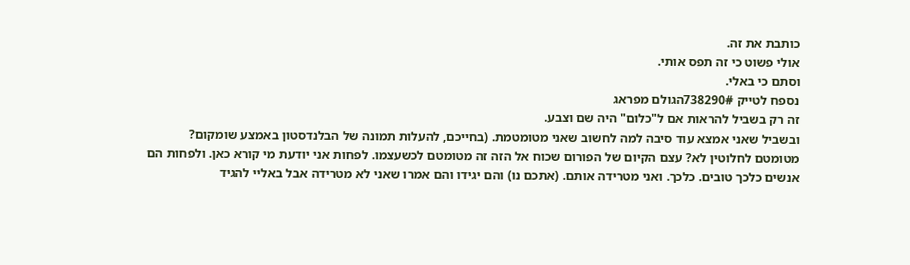כותבת את זה.
אולי פשוט כי זה תפס אותי.
וסתם כי באלי.
נספח לטייק 738290#הגולם מפראג
זה רק בשביל להראות אם ל"כלום" היה שם וצבע.
ובשביל שאני אמצא עוד סיבה למה לחשוב שאני מטומטמת. (בחייכם, להעלות תמונה של הבלנדסטון באמצע שומקום? מטומטם לחלוטין לא? עצם הקיום של הפורום שכוח אל הזה זה מטומטם לכשעצמו. לפחות אני יודעת מי קורא כאן. ולפחות הם אנשים כלכך טובים. כלכך. ואני מטרידה אותם. (אתכם נו) והם יגידו והם אמרו שאני לא מטרידה אבל באליי להגיד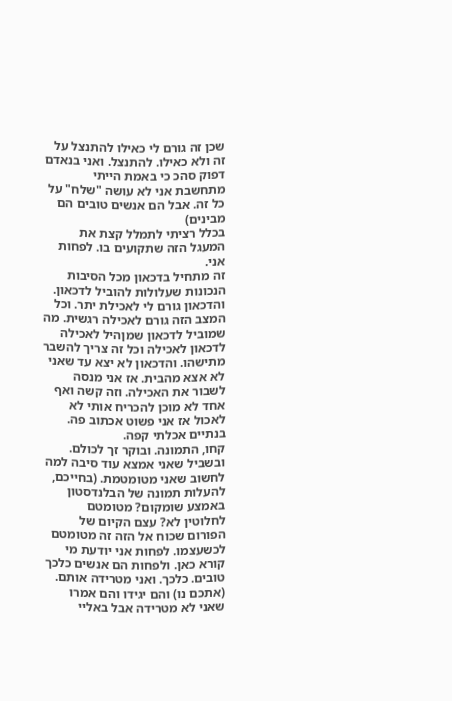שכן זה גורם לי כאילו להתנצל על זה ולא כאילו. להתנצל. ואני בנאדם דפוק סהכ כי באמת הייתי מתחשבת אני לא עושה "שלח" על כל זה. אבל הם אנשים טובים הם מבינים)
בכלל רציתי לתמלל קצת את המעגל הזה שתקועים בו. לפחות אני.
זה מתחיל בדכאון מכל הסיבות הנכונות שעלולות להוביל לדכאון. והדכאון גורם לי לאכילת יתר. וכל המצב הזה גורם לאכילה רגשית. מה שמוביל לדכאון שמןהיל לאכילה לדכאון לאכילה וכל זה צריך להשבר מתישהו. והדכאון לא יצא עד שאני לא אצא מהבית. אז אני מנסה לשבור את האכילה. וזה קשה ואף אחד לא מוכן להכריח אותי לא לאכול אז אני פשוט אכתוב פה. בנתיים אכלתי קפה.
קחו, התמונה. ובוקר זך לכולם.
ובשביל שאני אמצא עוד סיבה למה לחשוב שאני מטומטמת. (בחייכם, להעלות תמונה של הבלנדסטון באמצע שומקום? מטומטם לחלוטין לא? עצם הקיום של הפורום שכוח אל הזה זה מטומטם לכשעצמו. לפחות אני יודעת מי קורא כאן. ולפחות הם אנשים כלכך טובים. כלכך. ואני מטרידה אותם. (אתכם נו) והם יגידו והם אמרו שאני לא מטרידה אבל באליי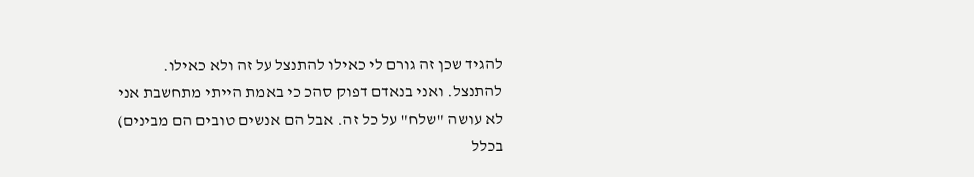להגיד שכן זה גורם לי כאילו להתנצל על זה ולא כאילו. להתנצל. ואני בנאדם דפוק סהכ כי באמת הייתי מתחשבת אני לא עושה "שלח" על כל זה. אבל הם אנשים טובים הם מבינים)
בכלל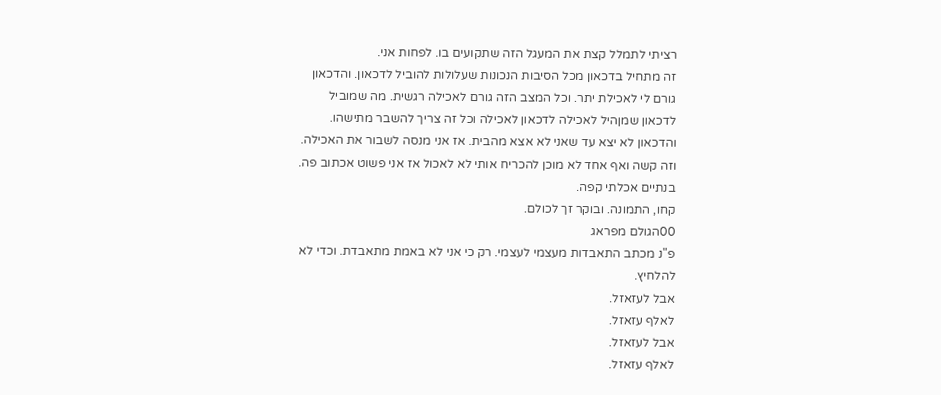רציתי לתמלל קצת את המעגל הזה שתקועים בו. לפחות אני.
זה מתחיל בדכאון מכל הסיבות הנכונות שעלולות להוביל לדכאון. והדכאון גורם לי לאכילת יתר. וכל המצב הזה גורם לאכילה רגשית. מה שמוביל לדכאון שמןהיל לאכילה לדכאון לאכילה וכל זה צריך להשבר מתישהו. והדכאון לא יצא עד שאני לא אצא מהבית. אז אני מנסה לשבור את האכילה. וזה קשה ואף אחד לא מוכן להכריח אותי לא לאכול אז אני פשוט אכתוב פה. בנתיים אכלתי קפה.
קחו, התמונה. ובוקר זך לכולם.
00הגולם מפראג
פ"נ מכתב התאבדות מעצמי לעצמי. רק כי אני לא באמת מתאבדת. וכדי לא להלחיץ.
אבל לעזאזל.
לאלף עזאזל.
אבל לעזאזל.
לאלף עזאזל.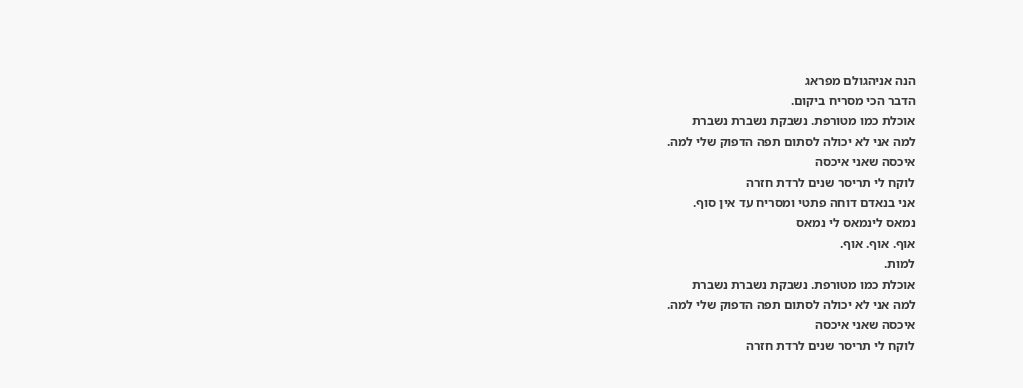הנה אניהגולם מפראג
הדבר הכי מסריח ביקום.
אוכלת כמו מטורפת. נשבקת נשברת נשברת
למה אני לא יכולה לסתום תפה הדפוק שלי למה.
איכסה שאני איכסה
לוקח לי תריסר שנים לרדת חזרה
אני בנאדם דוחה פתטי ומסריח עד אין סוף.
נמאס לינמאס לי נמאס
אוף. אוף. אוף.
למות.
אוכלת כמו מטורפת. נשבקת נשברת נשברת
למה אני לא יכולה לסתום תפה הדפוק שלי למה.
איכסה שאני איכסה
לוקח לי תריסר שנים לרדת חזרה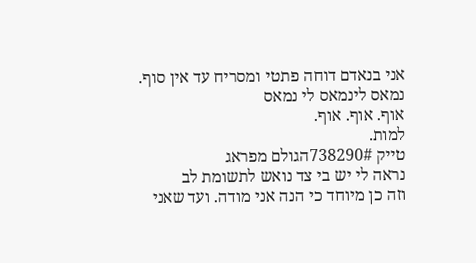אני בנאדם דוחה פתטי ומסריח עד אין סוף.
נמאס לינמאס לי נמאס
אוף. אוף. אוף.
למות.
טייק 738290#הגולם מפראג
נראה לי יש בי צד נואש לתשומת לב
וזה כן מיוחד כי הנה אני מודה. ועד שאני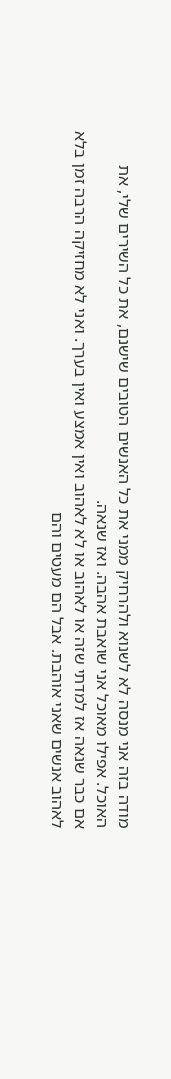מודה בזה אני מנסה לא לשנוא ולהרחיק ממני את כל האנשים הטובים שישנם, את כל השירים שלי, את האוכל. אפילו מאוכל אני שואבת אהבה. ואז שנאה.
אם כבר שנאה אז למדתי שזה או לאהוב או לא לאהוב ואין אמצע ואין בערך. ואני לא מחזיקה הרבה זמן בלא לאהוב אנשים שאני אוהבת. אבל הם מעטים והם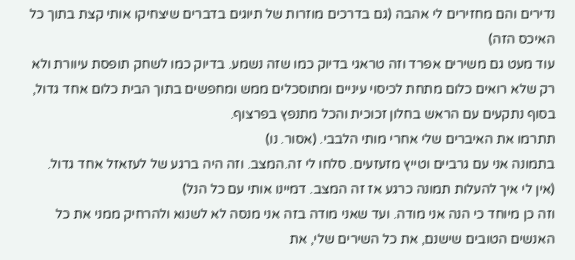נדירים והם מחזירים לי אהבה (גם בדרכים מוזרות של תיוגים בדברים שיצחיקו אותי קצת בתוך כל האיכס הזה)
עוד מעט גם משירים אפרד וזה טראגי בדיוק כמו שזה נשמע. בדיוק כמו לשחק תופסת עיוורת ולא רק שלא רואים כלום מתחת לכיסוי עיניים ומתוסכלים ממש ומחפשים בתוך הבית כלום אחד גדול, בסוף נתקעים עם הראש בחלון זכוכית והכל מתנפץ בפרצוף.
תתרמו את האיברים שלי אחרי מותי הלבבי. (אסור. נו)
בתמונה אני עם גרביים וטייץ מזעזעים. סלחו לי זה.המצב. וזה היה ברגע של לעזאזל אחד גדול.
(אין לי איך להעלות תמונה כרגע אז זה המצב. דמיינו אותי עם כל הנל)
וזה כן מיוחד כי הנה אני מודה. ועד שאני מודה בזה אני מנסה לא לשנוא ולהרחיק ממני את כל האנשים הטובים שישנם, את כל השירים שלי, את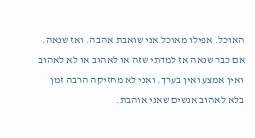האוכל. אפילו מאוכל אני שואבת אהבה. ואז שנאה.
אם כבר שנאה אז למדתי שזה או לאהוב או לא לאהוב ואין אמצע ואין בערך. ואני לא מחזיקה הרבה זמן בלא לאהוב אנשים שאני אוהבת.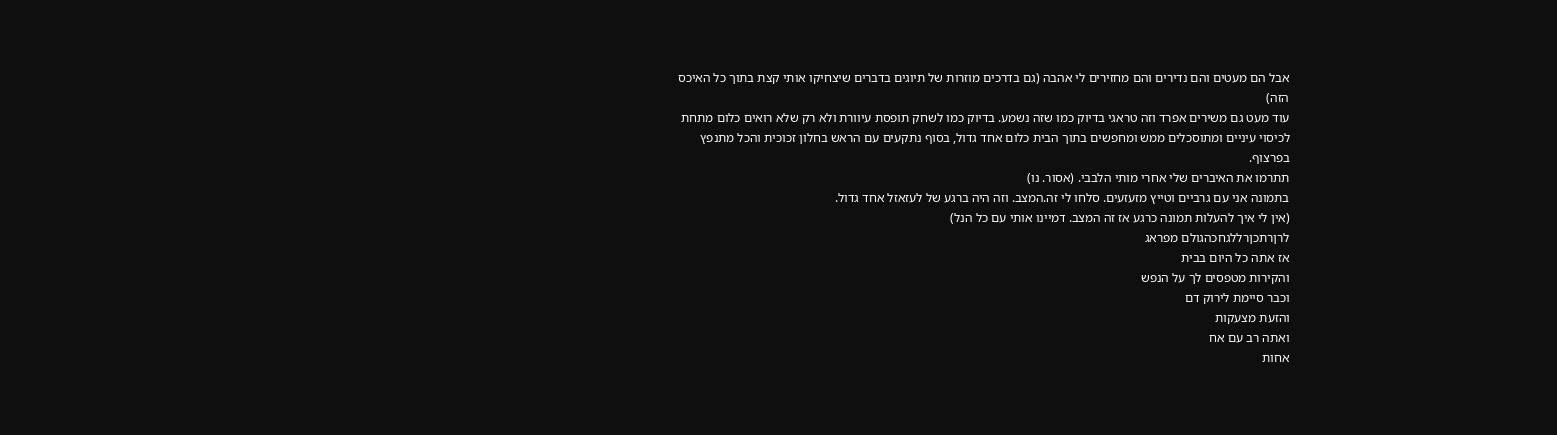אבל הם מעטים והם נדירים והם מחזירים לי אהבה (גם בדרכים מוזרות של תיוגים בדברים שיצחיקו אותי קצת בתוך כל האיכס הזה)
עוד מעט גם משירים אפרד וזה טראגי בדיוק כמו שזה נשמע. בדיוק כמו לשחק תופסת עיוורת ולא רק שלא רואים כלום מתחת לכיסוי עיניים ומתוסכלים ממש ומחפשים בתוך הבית כלום אחד גדול, בסוף נתקעים עם הראש בחלון זכוכית והכל מתנפץ בפרצוף.
תתרמו את האיברים שלי אחרי מותי הלבבי. (אסור. נו)
בתמונה אני עם גרביים וטייץ מזעזעים. סלחו לי זה.המצב. וזה היה ברגע של לעזאזל אחד גדול.
(אין לי איך להעלות תמונה כרגע אז זה המצב. דמיינו אותי עם כל הנל)
לרןרתכןרללגחכהגולם מפראג
אז אתה כל היום בבית
והקירות מטפסים לך על הנפש
וכבר סיימת לירוק דם
והזעת מצעקות
ואתה רב עם אח
אחות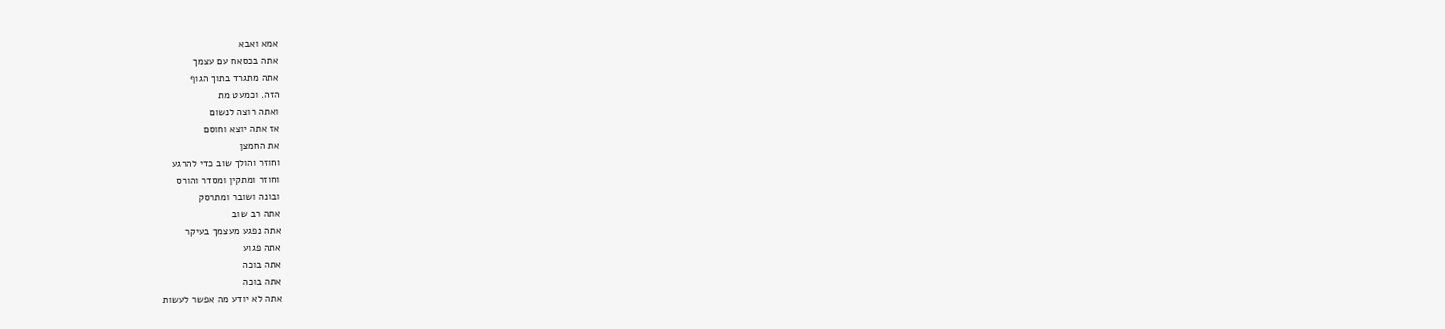אמא ואבא
אתה בכסאח עם עצמך
אתה מתגרד בתוך הגוף
הזה. וכמעט מת
ואתה רוצה לנשום
אז אתה יוצא וחוסם
את החמצן
וחוזר והולך שוב כדי להרגע
וחוזר ומתקין ומסדר והורס
ובונה ושובר ומתרסק
אתה רב שוב
אתה נפגע מעצמך בעיקר
אתה פגוע
אתה בוכה
אתה בוכה
אתה לא יודע מה אפשר לעשות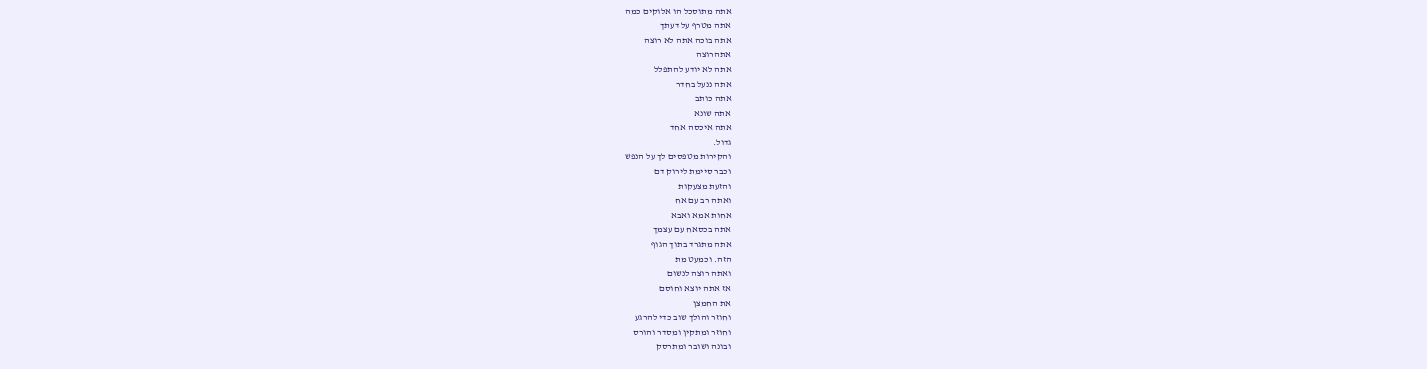אתה מתוסכל הו אלוקים כמה
אתה מטרף על דעתך
אתה בוכה אתה לא רוצה
אתהרוצה
אתה לא יודע להתפלל
אתה ננעל בחדר
אתה כותב
אתה שונא
אתה איכסה אחד
גדול.
והקירות מטפסים לך על הנפש
וכבר סיימת לירוק דם
והזעת מצעקות
ואתה רב עם אח
אחות אמא ואבא
אתה בכסאח עם עצמך
אתה מתגרד בתוך הגוף
הזה. וכמעט מת
ואתה רוצה לנשום
אז אתה יוצא וחוסם
את החמצן
וחוזר והולך שוב כדי להרגע
וחוזר ומתקין ומסדר והורס
ובונה ושובר ומתרסק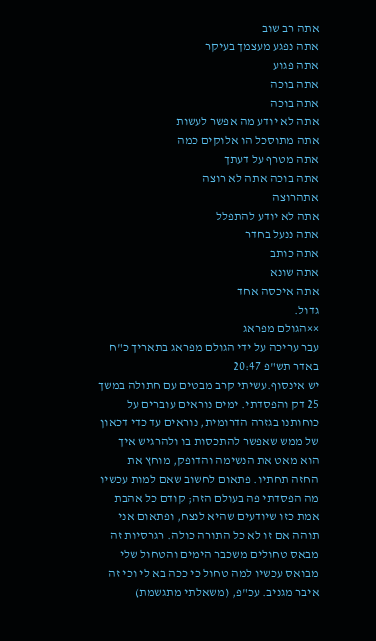אתה רב שוב
אתה נפגע מעצמך בעיקר
אתה פגוע
אתה בוכה
אתה בוכה
אתה לא יודע מה אפשר לעשות
אתה מתוסכל הו אלוקים כמה
אתה מטרף על דעתך
אתה בוכה אתה לא רוצה
אתהרוצה
אתה לא יודע להתפלל
אתה ננעל בחדר
אתה כותב
אתה שונא
אתה איכסה אחד
גדול.
××הגולם מפראג
עבר עריכה על ידי הגולם מפראג בתאריך כ"ח באדר תש"פ 20:47
יש אינסוף.עשיתי קרב מבטים עם חתולה במשך 25 דק והפסדתי. ימים נוראים עוברים על כוחותנו בגזרה הדרומית, נוראים עד כדי דכאון של ממש שאפשר להתכסות בו ולהרגיש איך הוא מאט את הנשימה והדופק, מוחץ את החזה תחתיו. פתאום לחשוב שאם למות עכשיו מה הפסדתי פה בעולם הזה; קודם כל אהבת אמת כזו שיודעים שהיא לנצח, ופתאום אני תוהה אם זו לא כל התורה כולה. רגרסיות זה מבאס טחולים משכבר הימים והטחול שלי מבואס עכשיו למה טחול כי ככה בא לי וכי זה איבר מגניב. עכ"פ, (משאלתי מתגשמת)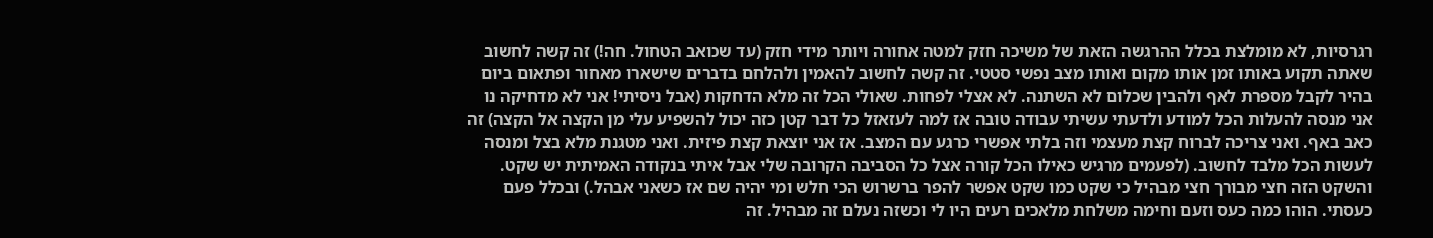רגרסיות, לא מומלצת בכלל ההרגשה הזאת של משיכה חזק למטה אחורה ויותר מידי חזק (עד שכואב הטחול. חה!) זה קשה לחשוב שאתה תקוע באותו זמן אותו מקום ואותו מצב נפשי סטטי. זה קשה לחשוב להאמין ולהלחם בדברים שישארו מאחור ופתאום ביום בהיר לקבל מספרת לאף ולהבין שכלום לא השתנה. לא אצלי לפחות. שאולי הכל זה מלא הדחקות (אבל ניסיתי! אני לא מדחיקה נו אני מנסה להעלות הכל למודע ולדעתי עשיתי עבודה טובה אז למה לעזאזל כל דבר קטן כזה יכול להשפיע עלי מן הקצה אל הקצה) זה כאב באף. ואני צריכה לברוח קצת מעצמי וזה בלתי אפשרי כרגע עם המצב. אז אני יוצאת קצת פיזית. ואני מטגנת מלא בצל ומנסה לעשות הכל מלבד לחשוב. (לפעמים מרגיש כאילו הכל קורה אצל כל הסביבה הקרובה שלי אבל איתי בנקודה האמיתית יש שקט. והשקט הזה חצי מבורך חצי מבהיל כי שקט כמו שקט אפשר להפר ברשרוש הכי חלש ומי יהיה שם אז כשאני אבהל.) ובכלל פעם כעסתי. הוהו כמה כעס וזעם וחימה משלחת מלאכים רעים היו לי וכשזה נעלם זה מבהיל. זה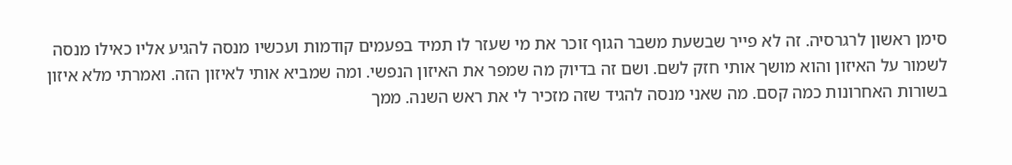סימן ראשון לרגרסיה. זה לא פייר שבשעת משבר הגוף זוכר את מי שעזר לו תמיד בפעמים קודמות ועכשיו מנסה להגיע אליו כאילו מנסה לשמור על האיזון והוא מושך אותי חזק לשם. ושם זה בדיוק מה שמפר את האיזון הנפשי. ומה שמביא אותי לאיזון הזה. ואמרתי מלא איזון בשורות האחרונות כמה קסם. מה שאני מנסה להגיד שזה מזכיר לי את ראש השנה. ממך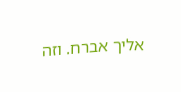אליך אברח. וזה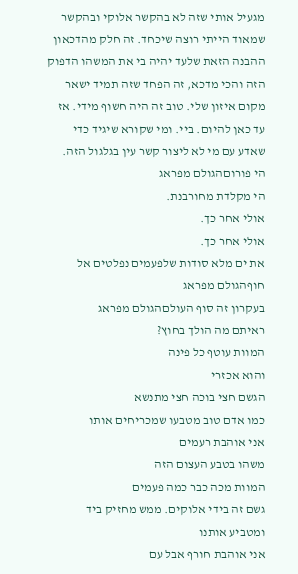מגעיל אותי שזה לא בהקשר אלוקי ובהקשר שמאוד הייתי רוצה שיכחד. זה חלק מהדכאון ההבנה הזאת שלעד יהיה בי את המשהו הדפוק הזה והכי מדכא, זה הפחד שזה תמיד ישאר מקום איזון שלי. טוב זה היה חשוף מידי. אז עד כאן להיום. ביי. ומי שקורא שיגיד כדי שאדע עם מי לא ליצור קשר עין בגלגול הזה.
הי פורוםהגולם מפראג
הי מקלדת מחורבנת.
אולי אחר כך.
אולי אחר כך.
את ים מלא סודות שלפעמים נפלטים אל חוףהגולם מפראג
בעקרון זה סוף העולםהגולם מפראג
ראיתם מה הולך בחוץ?
המוות עוטף כל פינה
והוא אכזרי
הגשם חצי בוכה חצי מתנשא
כמו אדם טוב מטבעו שמכריחים אותו
אני אוהבת רעמים
משהו בטבע העצום הזה
המוות מכה כבר כמה פעמים
גשם זה בידי אלוקים. ממש מחזיק ביד
ומטביע אותנו
אני אוהבת חורף אבל עם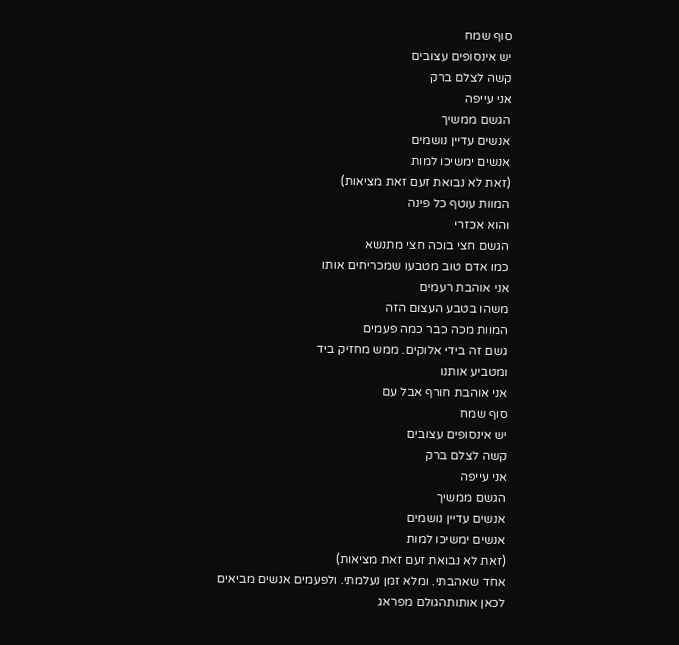סוף שמח
יש אינסופים עצובים
קשה לצלם ברק
אני עייפה
הגשם ממשיך
אנשים עדיין נושמים
אנשים ימשיכו למות
(זאת לא נבואת זעם זאת מציאות)
המוות עוטף כל פינה
והוא אכזרי
הגשם חצי בוכה חצי מתנשא
כמו אדם טוב מטבעו שמכריחים אותו
אני אוהבת רעמים
משהו בטבע העצום הזה
המוות מכה כבר כמה פעמים
גשם זה בידי אלוקים. ממש מחזיק ביד
ומטביע אותנו
אני אוהבת חורף אבל עם
סוף שמח
יש אינסופים עצובים
קשה לצלם ברק
אני עייפה
הגשם ממשיך
אנשים עדיין נושמים
אנשים ימשיכו למות
(זאת לא נבואת זעם זאת מציאות)
אחד שאהבתי. ומלא זמן נעלמתי. ולפעמים אנשים מביאים לכאן אותותהגולם מפראג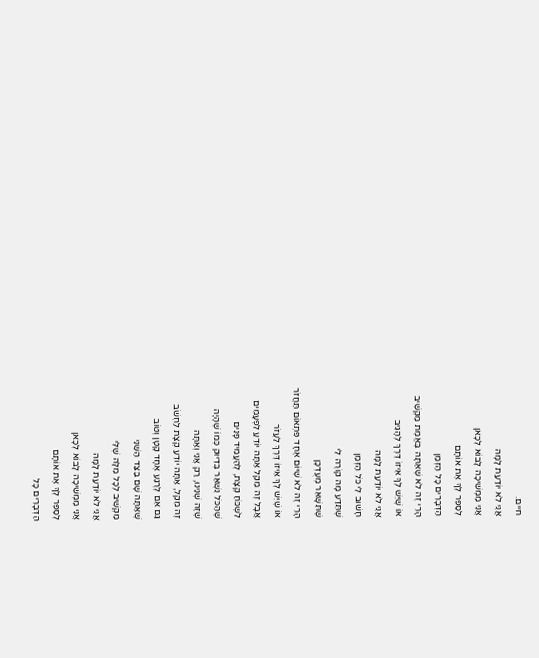חיים.
אֲנִי לֹא יוֹדַעַת לָמָּה
אֲנִי מַמְשִׁיכָה לָבוֹא לְכָאן
לְסַפֵּר לְךָ אֶת אוֹתָם
הַדְּבָרִים כָּל הַזְּמַן
הָרֵי זֶה לֹא שֶׁאַתָּה בֶּאֱמֶת מַקְשִׁיב
אוֹ שֶׁיֵּשׁ לְךָ אֵיזוֹ דֶּרֶךְ לְהָגִיב
אֲנִי לֹא יוֹדַעַת לָמָּה
חָשׁוּב לִי כֹּל הַזְּמַן
שֶׁתֵּדַע מָה קוֹרֶה לִי
שֶׁתִּשָּׁאֵר מְעֻדְכָּן
הָרֵי זֶה לֹא שֶׁיּוֹם אֶחָד פִּתְאוֹם תַּחֲזֹר
אוֹ שֶׁיֵּשׁ לְךָ אֵיזוֹ דֶּרֶךְ לַעֲזֹר
אֲבָל זֶה מֵקֵל אַתָּה יוֹדֵעַ לִפְעָמִים
לִשְׁכֹּחַ קְצָת, לְהַעֲמִיד פָּנִים
שֶׁהַכֹּל נִשְׁאַר בְּדִיּוּק כְּמוֹ שֶׁהָיָה
שֶׁזֶּה שְׁנֵינוּ, רַק אֲנִי וְאַתָּה
זֶה מֵקֵל, אַתָּה יוֹדֵעַ קְצָת לַחְשֹׁב
גַּם אִם לְרֶגַע אֶחָד קָטָן וְטוֹב
שֶׁאַתָּה שָׁם בַּצַּד הַשֵּׁנִי
מַקְשִׁיב לְכָל מִלָּה שֶׁלִּי
אֲנִי לֹא יוֹדַעַת לָמָּה
אֲנִי מַמְשִׁיכָה לָבוֹא לְכָאן
לְסַפֵּר לְךָ אֶת אוֹתָם
הַדְּבָרִים כָּל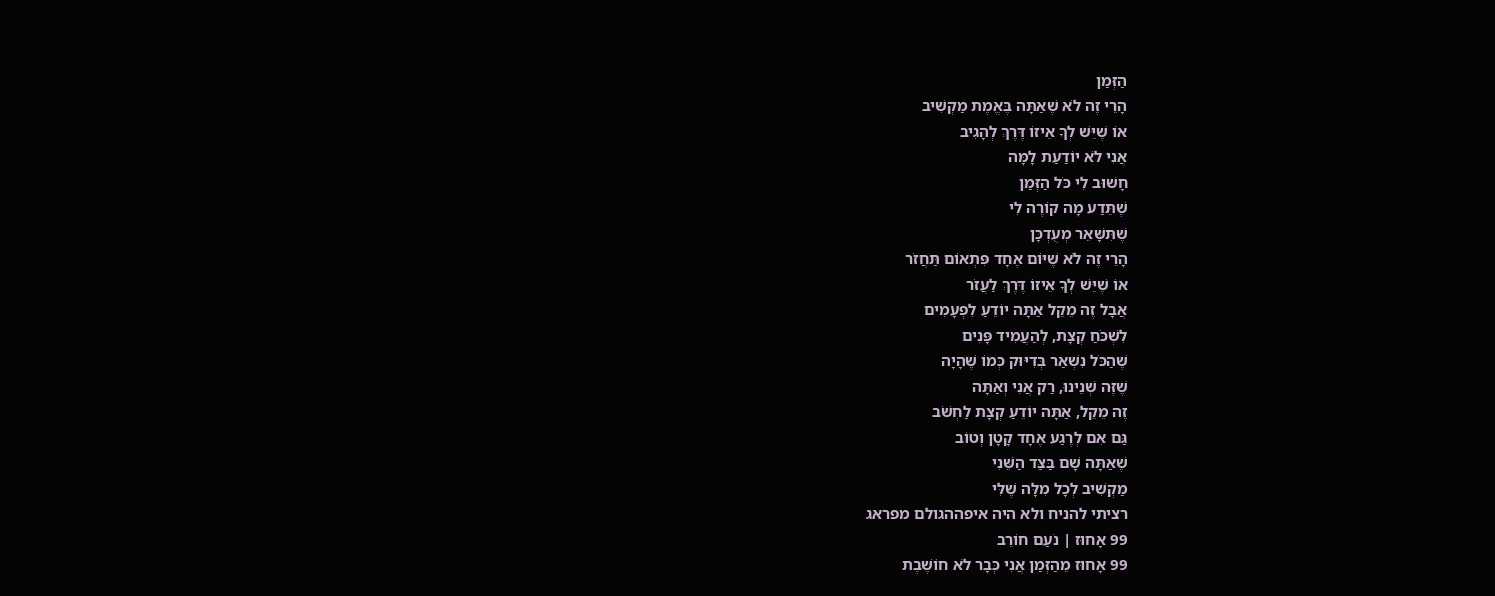הַזְּמַן
הָרֵי זֶה לֹא שֶׁאַתָּה בֶּאֱמֶת מַקְשִׁיב
אוֹ שֶׁיֵּשׁ לְךָ אֵיזוֹ דֶּרֶךְ לְהָגִיב
אֲנִי לֹא יוֹדַעַת לָמָּה
חָשׁוּב לִי כֹּל הַזְּמַן
שֶׁתֵּדַע מָה קוֹרֶה לִי
שֶׁתִּשָּׁאֵר מְעֻדְכָּן
הָרֵי זֶה לֹא שֶׁיּוֹם אֶחָד פִּתְאוֹם תַּחֲזֹר
אוֹ שֶׁיֵּשׁ לְךָ אֵיזוֹ דֶּרֶךְ לַעֲזֹר
אֲבָל זֶה מֵקֵל אַתָּה יוֹדֵעַ לִפְעָמִים
לִשְׁכֹּחַ קְצָת, לְהַעֲמִיד פָּנִים
שֶׁהַכֹּל נִשְׁאַר בְּדִיּוּק כְּמוֹ שֶׁהָיָה
שֶׁזֶּה שְׁנֵינוּ, רַק אֲנִי וְאַתָּה
זֶה מֵקֵל, אַתָּה יוֹדֵעַ קְצָת לַחְשֹׁב
גַּם אִם לְרֶגַע אֶחָד קָטָן וְטוֹב
שֶׁאַתָּה שָׁם בַּצַּד הַשֵּׁנִי
מַקְשִׁיב לְכָל מִלָּה שֶׁלִּי
רציתי להניח ולא היה איפההגולם מפראג
99 אָחוּז | נֹעַם חוֹרֵב
99 אָחוּז מֵהַזְּמַן אֲנִי כְּבָר לֹא חוֹשֶׁבֶת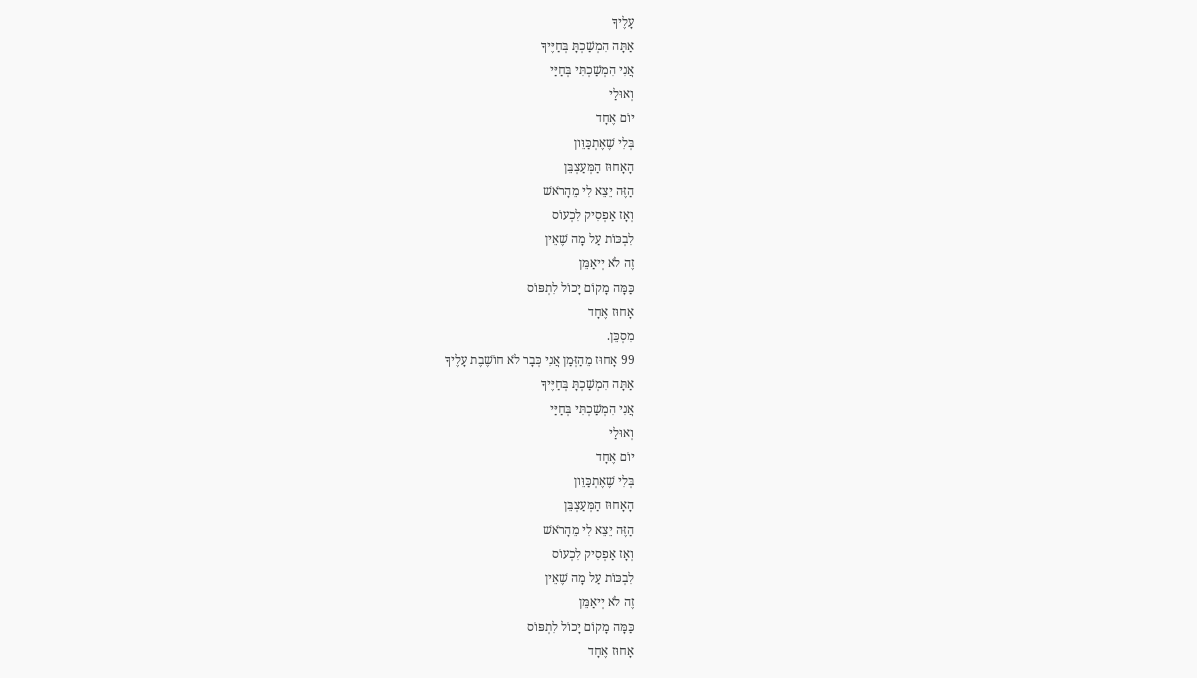עָלֶיךָ
אַתָּה הִמְשַׁכְתָּ בְּחַיֶּיךָ
אֲנִי הִמְשַׁכְתִּי בְּחַיַּי
וְאוּלַי
יוֹם אֶחָד
בְּלִי שֶׁאֶתְכַּוֵּון
הָאָחוּז הַמְּעַצְבֵּן
הַזֶּה יֵצֵא לִי מֵהָרֹאשׁ
וְאָז אַפְסִיק לִכְעוֹס
לִבְכּוֹת עַל מָה שֶׁאֵין
זֶה לֹא יְיאַמֵּן
כַּמָּה מָקוֹם יָכוֹל לִתְפּוֹס
אָחוּז אֶחָד
מִסְכֵּן.
99 אָחוּז מֵהַזְּמַן אֲנִי כְּבָר לֹא חוֹשֶׁבֶת עָלֶיךָ
אַתָּה הִמְשַׁכְתָּ בְּחַיֶּיךָ
אֲנִי הִמְשַׁכְתִּי בְּחַיַּי
וְאוּלַי
יוֹם אֶחָד
בְּלִי שֶׁאֶתְכַּוֵּון
הָאָחוּז הַמְּעַצְבֵּן
הַזֶּה יֵצֵא לִי מֵהָרֹאשׁ
וְאָז אַפְסִיק לִכְעוֹס
לִבְכּוֹת עַל מָה שֶׁאֵין
זֶה לֹא יְיאַמֵּן
כַּמָּה מָקוֹם יָכוֹל לִתְפּוֹס
אָחוּז אֶחָד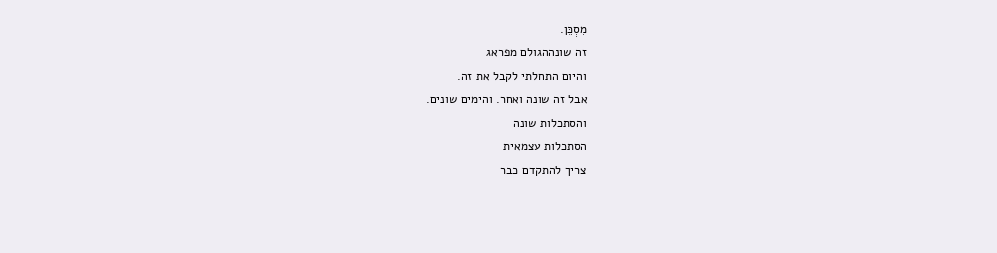מִסְכֵּן.
זה שונההגולם מפראג
והיום התחלתי לקבל את זה.
אבל זה שונה ואחר. והימים שונים.
והסתכלות שונה
הסתכלות עצמאית
צריך להתקדם כבר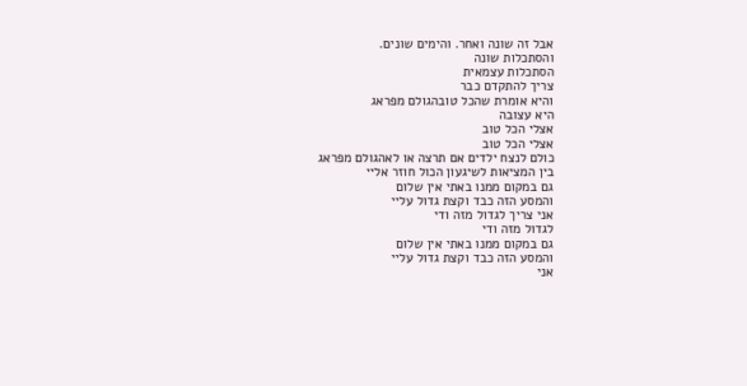אבל זה שונה ואחר. והימים שונים.
והסתכלות שונה
הסתכלות עצמאית
צריך להתקדם כבר
והיא אומרת שהכל טובהגולם מפראג
היא עצובה
אצלי הכל טוב
אצלי הכל טוב
כולם לנצח ילדים אם תרצה או לאהגולם מפראג
בין המציאות לשיגעון הכול חוזר אליי
גם במקום ממנו באתי אין שלום
והמסע הזה כבד וקצת גדול עליי
אני צריך לגדול מזה ודי
לגדול מזה ודי
גם במקום ממנו באתי אין שלום
והמסע הזה כבד וקצת גדול עליי
אני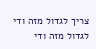צריך לגדול מזה ודי
לגדול מזה ודי